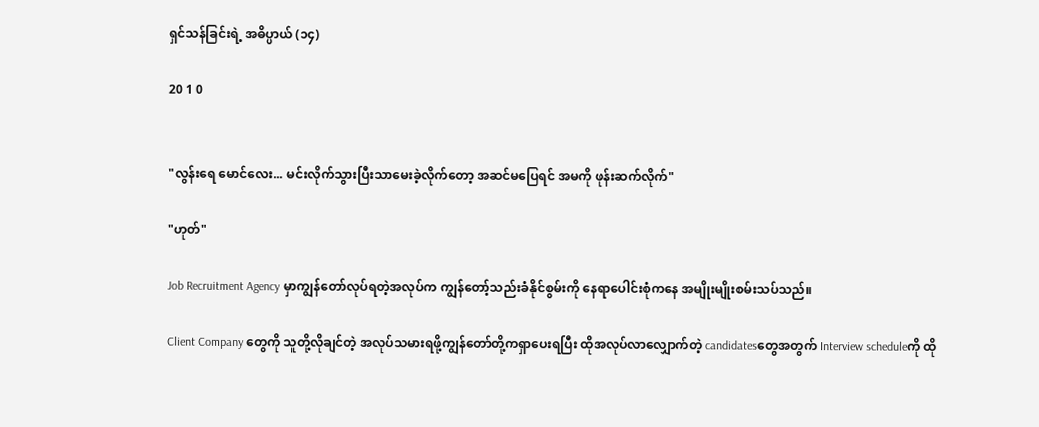ရှင်သန်ခြင်းရဲ့ အဓိပ္ပာယ် (၁၄)

20 1 0


"လွန်းရေ မောင်လေး... မင်းလိုက်သွားပြီးသာမေးခဲ့လိုက်တော့ အဆင်မပြေရင် အမကို ဖုန်းဆက်လိုက်"

"ဟုတ်"

Job Recruitment Agency မှာကျွန်တော်လုပ်ရတဲ့အလုပ်က ကျွန်တော့်သည်းခံနိုင်စွမ်းကို နေရာပေါင်းစုံကနေ အမျိုးမျိုးစမ်းသပ်သည်။

Client Company တွေကို သူတို့လိုချင်တဲ့ အလုပ်သမားရဖို့ကျွန်တော်တို့ကရှာပေးရပြီး ထိုအလုပ်လာလျှောက်တဲ့ candidatesတွေအတွက် Interview scheduleကို ထို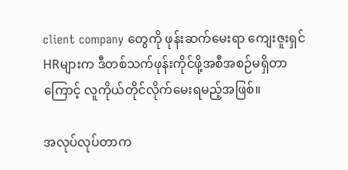client company တွေကို ဖုန်းဆက်မေးရာ ကျေးဇူးရှင်HRများက ဒီတစ်သက်ဖုန်းကိုင်ဖို့အစီအစဉ်မရှိတာကြောင့် လူကိုယ်တိုင်လိုက်မေးရမည့်အဖြစ်။

အလုပ်လုပ်တာက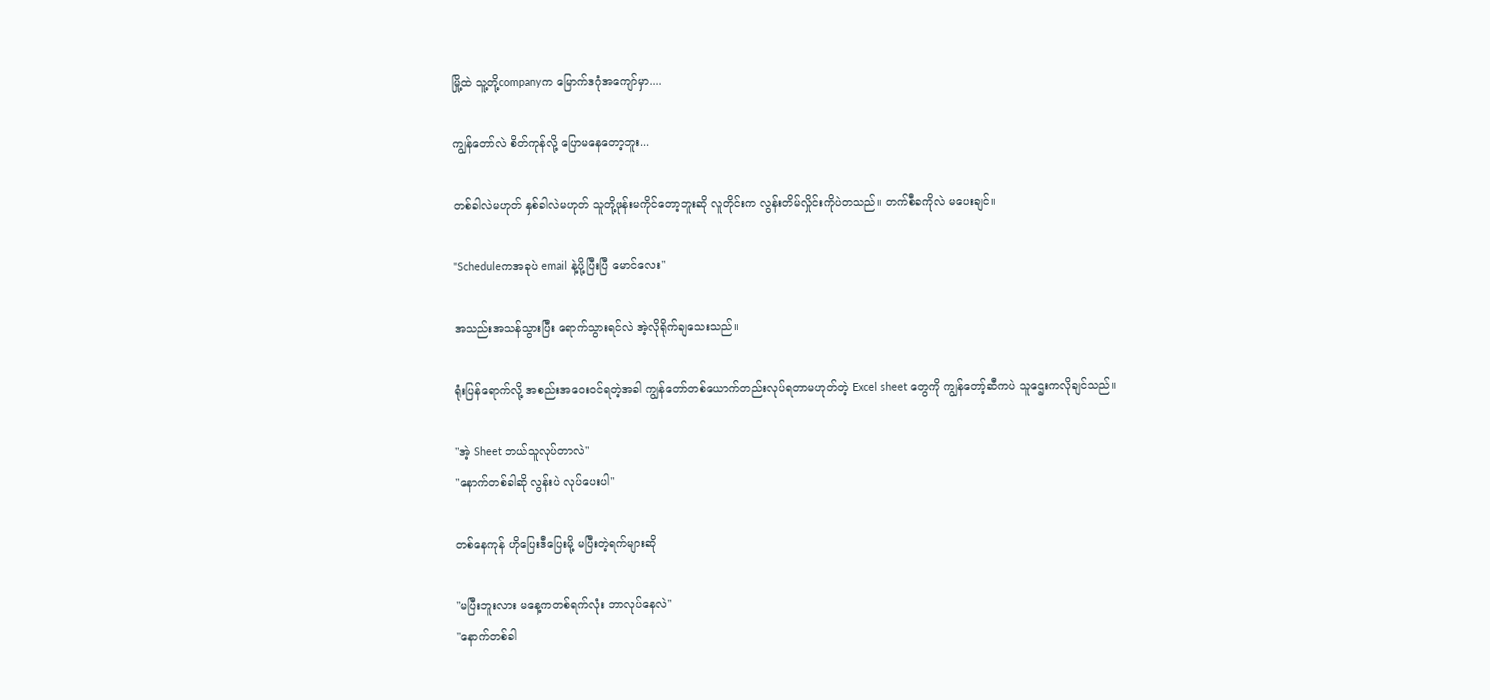မြို့ထဲ သူ့တို့companyက မြောက်ဒဂုံအကျော်မှာ....

ကျွန်တော်လဲ စိတ်ကုန်လို့ ပြောမနေတော့ဘူး...

တစ်ခါလဲမဟုတ် နှစ်ခါလဲမဟုတ် သူတို့ဖုန်းမကိုင်တော့ဘူးဆို လူတိုင်းက လွန်းတိမ်လှိုင်းကိုပဲတသည်။ တက်စီခကိုလဲ မပေးချင်။

"Scheduleကအခုပဲ email နဲ့ပို့ပြီးပြီ မောင်လေး"

အသည်းအသန်သွားပြီး ရောက်သွားရင်လဲ အဲ့လိုရိုက်ချသေးသည်။

ရုံးပြန်ရောက်လို့ အစည်းအဝေး၀င်ရတဲ့အခါ ကျွန်တော်တစ်ယောက်တည်းလုပ်ရတာမဟုတ်တဲ့ Excel sheet တွေကို ကျွန်တော့်ဆီကပဲ သူဌေးကလိုချင်သည်။

"အဲ့ Sheet ဘယ်သူလုပ်တာလဲ"
"နောက်တစ်ခါဆို လွန်းပဲ လုပ်ပေးပါ"

တစ်နေကုန် ဟိုပြေးဒီပြေးမို့ မပြီးတဲ့ရက်များဆို

"မပြီးဘူးလား မနေ့ကတစ်ရက်လုံး ဘာလုပ်နေလဲ"
"နောက်တစ်ခါ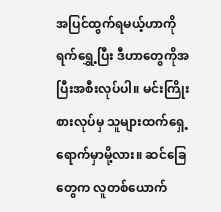အပြင်ထွက်ရမယ့်ဟာကို ရက်ရွှေ့ပြီး ဒီဟာတွေကိုအပြီးအစီးလုပ်ပါ။ မင်းကြိုးစားလုပ်မှ သူများထက်ရှေ့ရောက်မှာမို့လား။ ဆင်ခြေတွေက လူတစ်ယောက်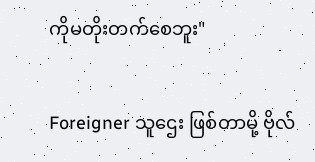ကိုမတိုးတက်စေဘူး"

Foreigner သူဌေး ဖြစ်တာမို့ ဗိုလ်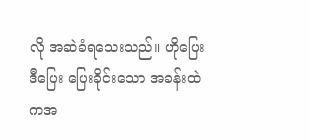လို အဆဲခံရသေးသည်။ ဟိုပြေးဒီပြေး ပြေးခိုင်းသော အခန်းထဲကအ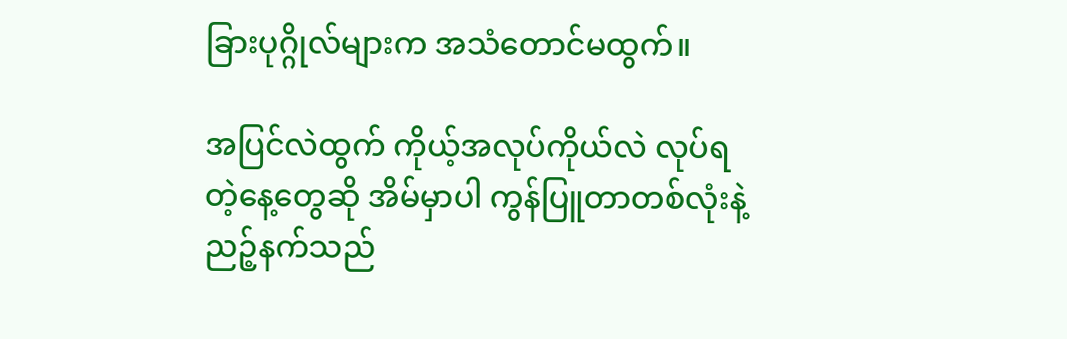ခြားပုဂ္ဂိုလ်များက အသံတောင်မထွက်။

အပြင်လဲထွက် ကိုယ့်အလုပ်ကိုယ်လဲ လုပ်ရတဲ့နေ့တွေဆို အိမ်မှာပါ ကွန်ပြူတာတစ်လုံးနဲ့ ညဉ့်နက်သည်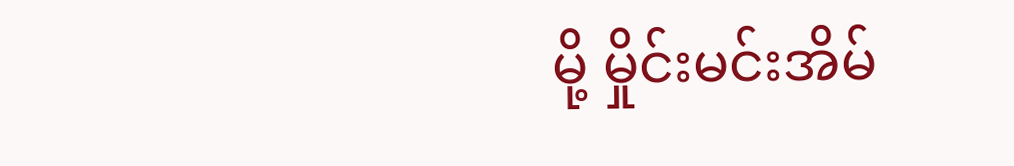မို့ မှိုင်းမင်းအိမ်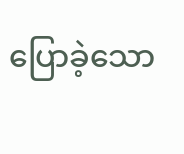ပြောခဲ့သော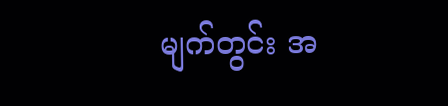မျက်တွင်း အ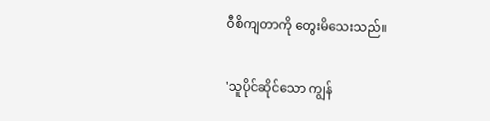ဝီစိကျတာကို တွေးမိသေးသည်။

'သူပိုင်ဆိုင်သော ကျွန်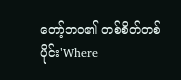တော့်ဘဝ၏ တစ်စိတ်တစ်ပိုင်း'Where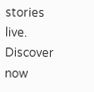stories live. Discover now